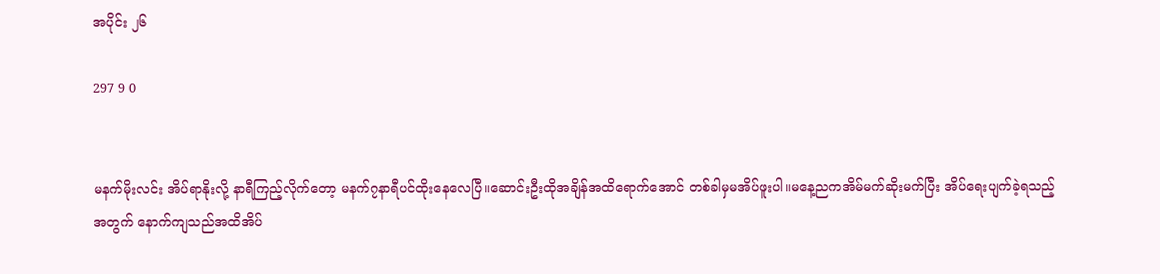အပိုင်း ၂၆

297 9 0


မနက်မိုးလင်း အိပ်ရာနိုးလို့ နာရီကြည့်လိုက်တော့ မနက်၇နာရီပင်ထိုးနေလေပြီ။ဆောင်းဦးထိုအချိန်အထိရောက်အောင် တစ်ခါမှမအိပ်ဖူးပါ။မနေ့ညကအိမ်မက်ဆိုးမက်ပြီး အိပ်ရေးပျက်ခဲ့ရသည့်အတွက် နောက်ကျသည်အထိအိပ်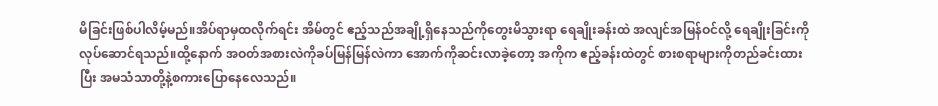မိခြင်းဖြစ်ပါလိမ့်မည်။အိပ်ရာမှထလိုက်ရင်း အိမ်တွင် ဧည့်သည်အချို့ရှိနေသည်ကိုတွေးမိသွားရာ ရေချိုးခန်းထဲ အလျင်အမြန်ဝင်လို့ ရေချိုးခြင်းကိုလုပ်ဆောင်ရသည်။ထို့နောက် အဝတ်အစားလဲကိုခပ်မြန်မြန်လဲကာ အောက်ကိုဆင်းလာခဲ့တော့ အကိုက ဧည့်ခန်းထဲတွင် စားစရာများကိုတည်ခင်းထားပြီး အမသံသာတို့နဲ့စကားပြောနေလေသည်။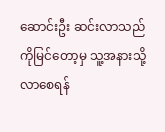ဆောင်းဦး ဆင်းလာသည်ကိုမြင်တော့မှ သူ့အနားသို့လာစေရန်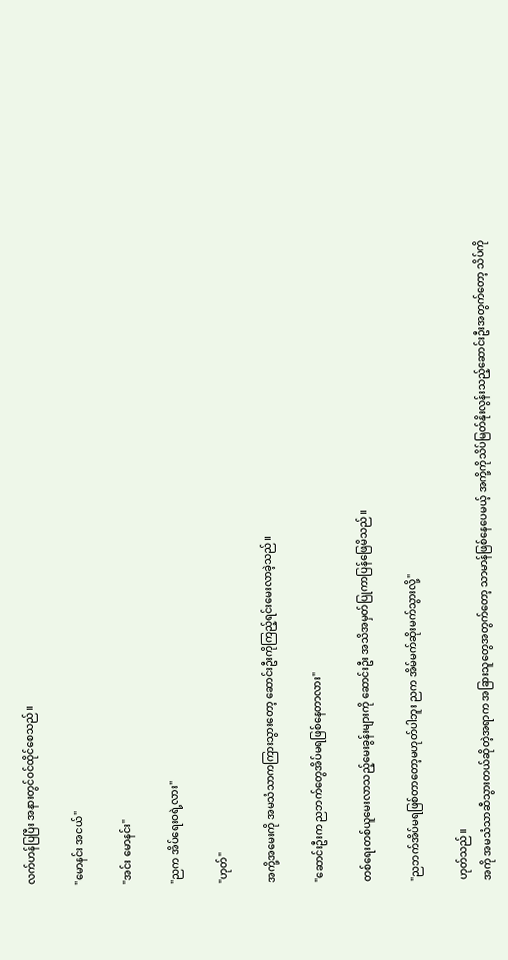လက်ဟန်ပြပြီး အနားတွင်ဝင်ထိုင်စေသည်။

"မောနင်း အငယ်"

"အင်း မောနင်း"

"ညက အိပ်ရေးဝရဲ့လား"

"ဟုတ်"

အကို့အမေးကို အမသံသာကကြားသွားတော့ ဆောင်းဦးကိုကြည့်ရင်းမေးလာခဲ့သည်။

"ဆောင်းဦးက ညဘက်တွေအိပ်မရဖြစ်နေတာလား"

တစ်ရေးတစ်ယူမေးလာသည့်မေးခွန်းများကို ဆောင်းဦး အသိအမှတ်ပြုကာပြန်ဖြေမိသည်။

"ညဘက်အိပ်မရဖြစ်တာတော့မဟုတ်ပါဘူး ညက အိမ်မက်ဆိုးမက်သွားလို့"

ဟုတ်သည်။
အကို အမသံသာဆီသွားတယ်ဆိုတဲ့အရာက အခြားသူတွေအတွက်တော့ သာမာန်ဖြစ်နေပေမယ့် အကို့ကိုသိပ်မြတ်နိုးလွန်းသည့်ဆောင်းဦးအတွက်တော့ သိပ်ကို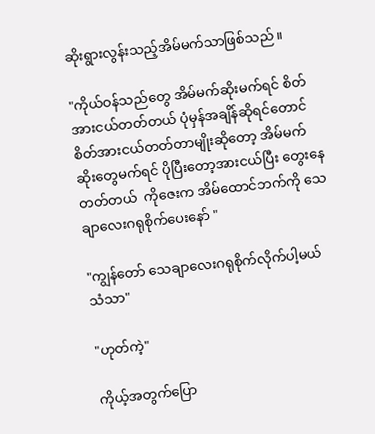ဆိုးရွားလွန်းသည့်အိမ်မက်သာဖြစ်သည်။

"ကိုယ်ဝန်သည်တွေ အိမ်မက်ဆိုးမက်ရင် စိတ်အားငယ်တတ်တယ် ပုံမှန်အချိန်ဆိုရင်တောင် စိတ်အားငယ်တတ်တာမျိုးဆိုတော့ အိမ်မက်ဆိုးတွေမက်ရင် ပိုပြီးတော့အားငယ်ပြီး တွေးနေတတ်တယ်  ကိုဇေးက အိမ်ထောင်ဘက်ကို သေချာလေးဂရုစိုက်ပေးနော် "

"ကျွန်တော် သေချာလေးဂရုစိုက်လိုက်ပါ့မယ် သံသာ"

"ဟုတ်ကဲ့"

ကိုယ့်အတွက်ပြော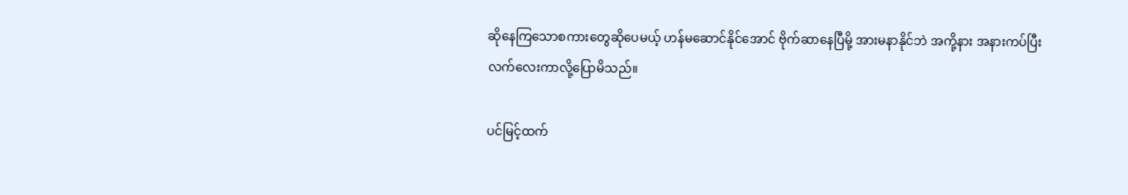ဆိုနေကြသောစကားတွေဆိုပေမယ့် ဟန်မဆောင်နိုင်အောင် ဗိုက်ဆာနေပြီမို့ အားမနာနိုင်ဘဲ အကို့နား အနားကပ်ပြီးလက်လေးကာလို့ပြောမိသည်။

ပင်မြင့်ထက်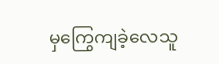မှကြွေကျခဲ့လေသူ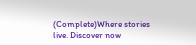(Complete)Where stories live. Discover now